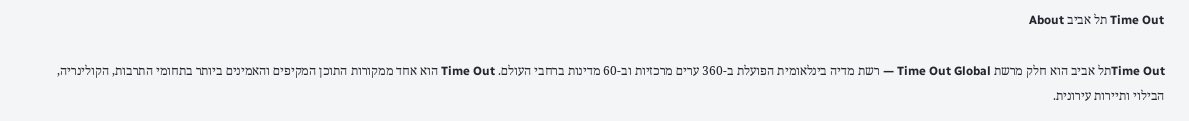Time Out תל אביב About

Time Outתל אביב הוא חלק מרשת Time Out Global — רשת מדיה בינלאומית הפועלת ב-360 ערים מרכזיות וב-60 מדינות ברחבי העולם. Time Out הוא אחד ממקורות התוכן המקיפים והאמינים ביותר בתחומי התרבות, הקולינריה, הבילוי ותיירות עירונית.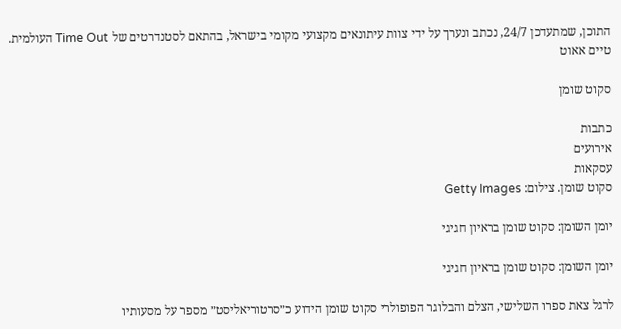התוכן, שמתעדכן 24/7, נכתב ונערך על ידי צוות עיתונאים מקצועי מקומי בישראל, בהתאם לסטנדרטים של Time Out העולמית.
טיים אאוט

סקוט שומן

כתבות
אירועים
עסקאות
סקוט שומן. צילום: Getty Images

יומן השומן: סקוט שומן בראיון חגיגי

יומן השומן: סקוט שומן בראיון חגיגי

לרגל צאת ספרו השלישי, הצלם והבלוגר הפופולרי סקוט שומן הידוע כ״סרטוריאליסט״ מספר על מסעותיו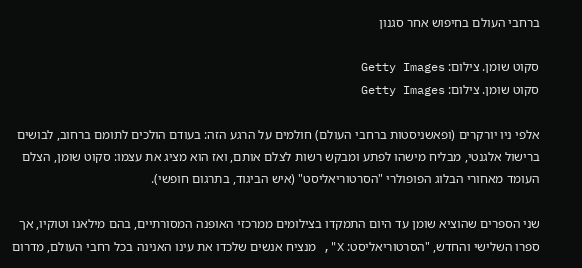ברחבי העולם בחיפוש אחר סגנון

סקוט שומן. צילום: Getty Images
סקוט שומן. צילום: Getty Images

אלפי ניו יורקרים (ופאשניסטות ברחבי העולם) חולמים על הרגע הזה: בעודם הולכים לתומם ברחוב, לבושים ברישול אלגנטי, מבליח מישהו לפתע ומבקש רשות לצלם אותם, ואז הוא מציג את עצמו: סקוט שומן, הצלם העומד מאחורי הבלוג הפופולרי "הסרטוריאליסט" (איש הביגוד, בתרגום חופשי).

שני הספרים שהוציא שומן עד היום התמקדו בצילומים ממרכזי האופנה המסורתיים, בהם מילאנו וטוקיו, אך ספרו השלישי והחדש, "הסרטוריאליסט: X", מנציח אנשים שלכדו את עינו האנינה בכל רחבי העולם, מדרום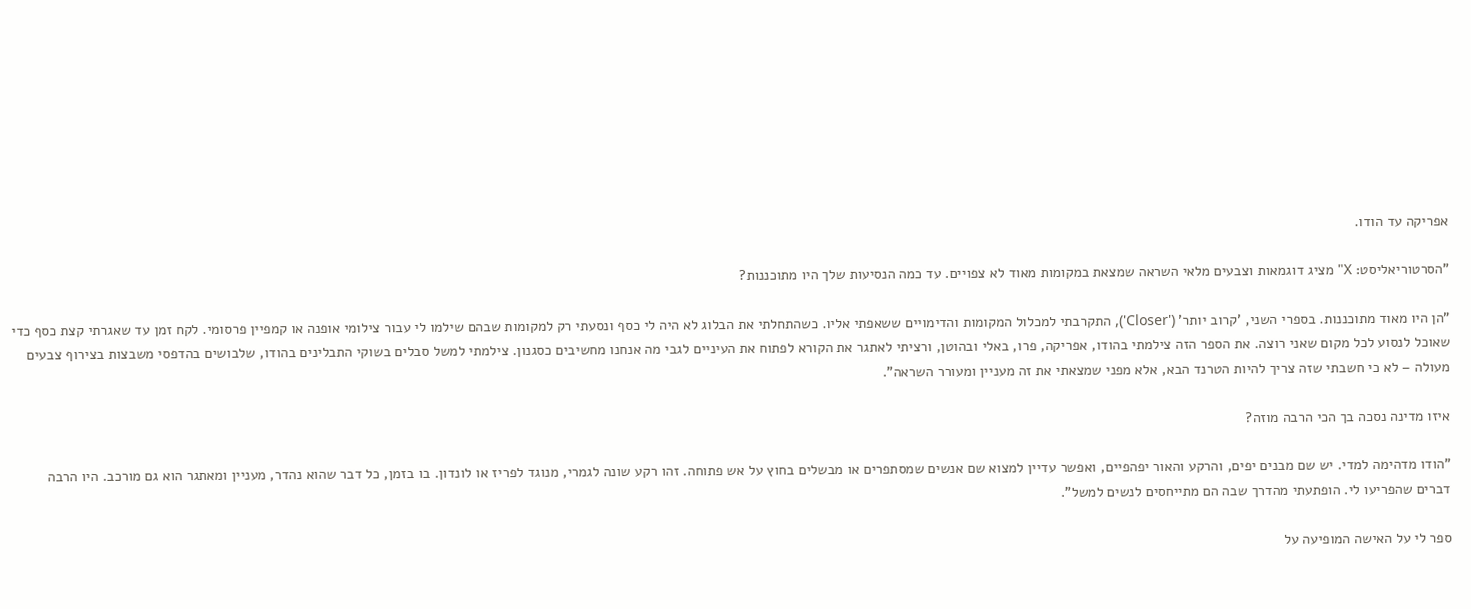אפריקה עד הודו.

"הסרטוריאליסט: X" מציג דוגמאות וצבעים מלאי השראה שמצאת במקומות מאוד לא צפויים. עד כמה הנסיעות שלך היו מתוכננות?

"הן היו מאוד מתוכננות. בספרי השני, 'קרוב יותר' ('Closer'), התקרבתי למכלול המקומות והדימויים ששאפתי אליו. כשהתחלתי את הבלוג לא היה לי כסף ונסעתי רק למקומות שבהם שילמו לי עבור צילומי אופנה או קמפיין פרסומי. לקח זמן עד שאגרתי קצת כסף כדי שאוכל לנסוע לכל מקום שאני רוצה. את הספר הזה צילמתי בהודו, אפריקה, פרו, באלי ובהוטן, ורציתי לאתגר את הקורא לפתוח את העיניים לגבי מה אנחנו מחשיבים כסגנון. צילמתי למשל סבלים בשוקי התבלינים בהודו, שלבושים בהדפסי משבצות בצירוף צבעים מעולה – לא כי חשבתי שזה צריך להיות הטרנד הבא, אלא מפני שמצאתי את זה מעניין ומעורר השראה".

איזו מדינה נסכה בך הכי הרבה מוזה?

"הודו מדהימה למדי. יש שם מבנים יפים, והרקע והאור יפהפיים, ואפשר עדיין למצוא שם אנשים שמסתפרים או מבשלים בחוץ על אש פתוחה. זהו רקע שונה לגמרי, מנוגד לפריז או לונדון. בו בזמן, כל דבר שהוא נהדר, מעניין ומאתגר הוא גם מורכב. היו הרבה דברים שהפריעו לי. הופתעתי מהדרך שבה הם מתייחסים לנשים למשל".

ספר לי על האישה המופיעה על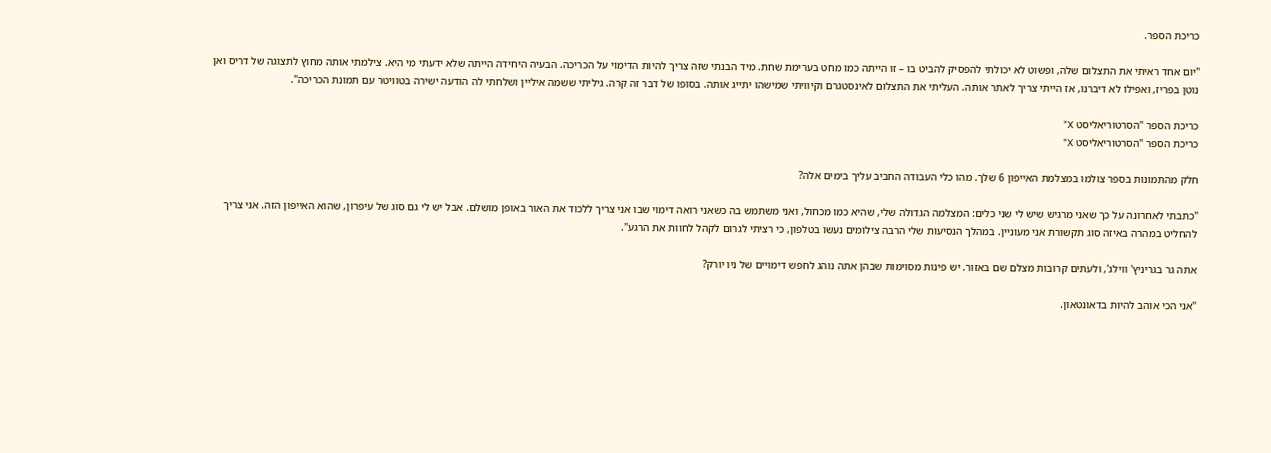כריכת הספר.

"יום אחד ראיתי את התצלום שלה, ופשוט לא יכולתי להפסיק להביט בו – זו הייתה כמו מחט בערימת שחת. מיד הבנתי שזה צריך להיות הדימוי על הכריכה. הבעיה היחידה הייתה שלא ידעתי מי היא. צילמתי אותה מחוץ לתצוגה של דריס ואן נוטן בפריז, ואפילו לא דיברנו, אז הייתי צריך לאתר אותה. העליתי את התצלום לאינסטגרם וקיוויתי שמישהו יתייג אותה. בסופו של דבר זה קרה. גיליתי ששמה איליין ושלחתי לה הודעה ישירה בטוויטר עם תמונת הכריכה".

כריכת הספר "הסרטוריאליסט X"
כריכת הספר "הסרטוריאליסט X"

חלק מהתמונות בספר צולמו במצלמת האייפון 6 שלך. מהו כלי העבודה החביב עליך בימים אלה?

"כתבתי לאחרונה על כך שאני מרגיש שיש לי שני כלים: המצלמה הגדולה שלי, שהיא כמו מכחול, ואני משתמש בה כשאני רואה דימוי שבו אני צריך ללכוד את האור באופן מושלם. אבל יש לי גם סוג של עיפרון, שהוא האייפון הזה. אני צריך להחליט במהרה באיזה סוג תקשורת אני מעוניין. במהלך הנסיעות שלי הרבה צילומים נעשו בטלפון, כי רציתי לגרום לקהל לחוות את הרגע".

אתה גר בגריניץ' ווילג', ולעתים קרובות מצלם שם באזור. יש פינות מסוימות שבהן אתה נוהג לחפש דימויים של ניו יורק?

"אני הכי אוהב להיות בדאונטאון.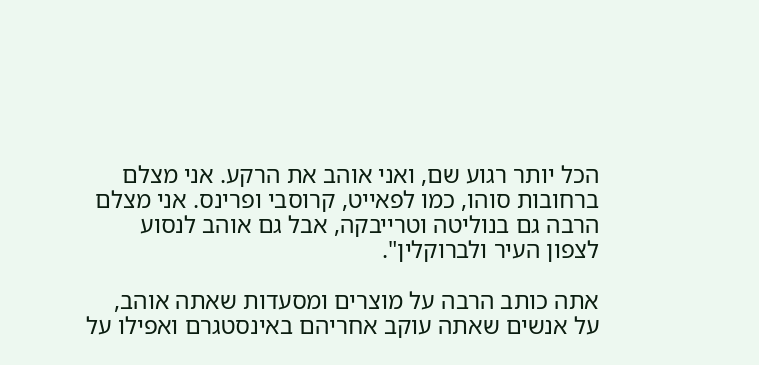הכל יותר רגוע שם, ואני אוהב את הרקע. אני מצלם ברחובות סוהו, כמו לפאייט, קרוסבי ופרינס. אני מצלם הרבה גם בנוליטה וטרייבקה, אבל גם אוהב לנסוע לצפון העיר ולברוקלין".

אתה כותב הרבה על מוצרים ומסעדות שאתה אוהב, על אנשים שאתה עוקב אחריהם באינסטגרם ואפילו על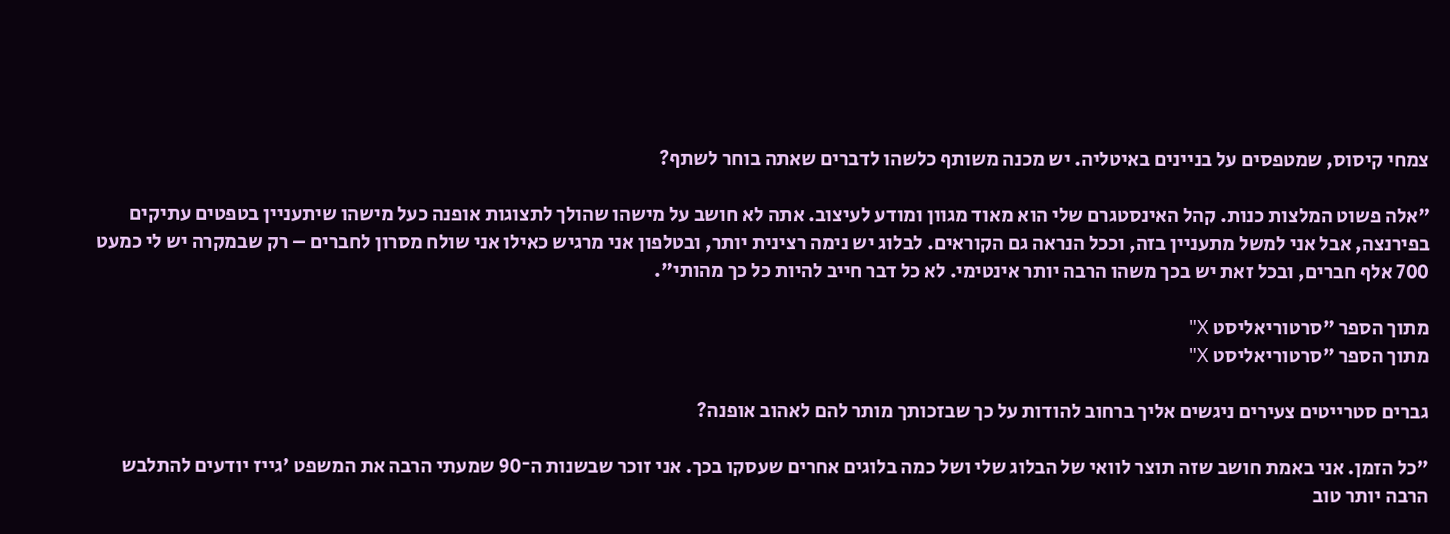צמחי קיסוס, שמטפסים על בניינים באיטליה. יש מכנה משותף כלשהו לדברים שאתה בוחר לשתף?

"אלה פשוט המלצות כנות. קהל האינסטגרם שלי הוא מאוד מגוון ומודע לעיצוב. אתה לא חושב על מישהו שהולך לתצוגות אופנה כעל מישהו שיתעניין בטפטים עתיקים בפירנצה, אבל אני למשל מתעניין בזה, וככל הנראה גם הקוראים. לבלוג יש נימה רצינית יותר, ובטלפון אני מרגיש כאילו אני שולח מסרון לחברים – רק שבמקרה יש לי כמעט 700 אלף חברים, ובכל זאת יש בכך משהו הרבה יותר אינטימי. לא כל דבר חייב להיות כל כך מהותי".

מתוך הספר "סרטוריאליסט X"
מתוך הספר "סרטוריאליסט X"

גברים סטרייטים צעירים ניגשים אליך ברחוב להודות על כך שבזכותך מותר להם לאהוב אופנה?

"כל הזמן. אני באמת חושב שזה תוצר לוואי של הבלוג שלי ושל כמה בלוגים אחרים שעסקו בכך. אני זוכר שבשנות ה־90 שמעתי הרבה את המשפט 'גייז יודעים להתלבש הרבה יותר טוב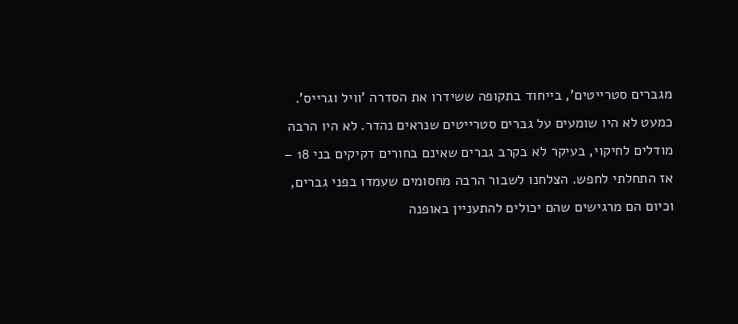מגברים סטרייטים', בייחוד בתקופה ששידרו את הסדרה 'וויל וגרייס'. כמעט לא היו שומעים על גברים סטרייטים שנראים נהדר. לא היו הרבה מודלים לחיקוי, בעיקר לא בקרב גברים שאינם בחורים דקיקים בני 18 – אז התחלתי לחפש. הצלחנו לשבור הרבה מחסומים שעמדו בפני גברים, וכיום הם מרגישים שהם יכולים להתעניין באופנה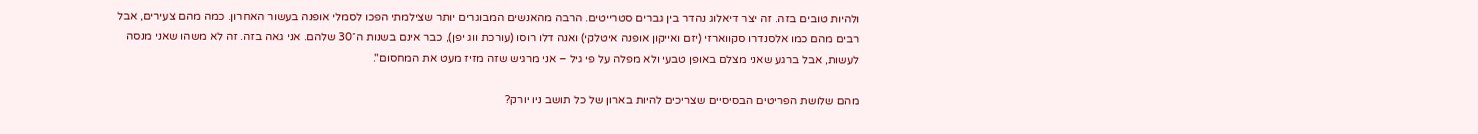ולהיות טובים בזה. זה יצר דיאלוג נהדר בין גברים סטרייטים. הרבה מהאנשים המבוגרים יותר שצילמתי הפכו לסמלי אופנה בעשור האחרון. כמה מהם צעירים, אבל רבים מהם כמו אלסנדרו סקווארזי (יזם ואייקון אופנה איטלקי) ואנה דלו רוסו (עורכת ווג יפן), כבר אינם בשנות ה־30 שלהם. אני גאה בזה. זה לא משהו שאני מנסה לעשות, אבל ברגע שאני מצלם באופן טבעי ולא מפלה על פי גיל – אני מרגיש שזה מזיז מעט את המחסום".

מהם שלושת הפריטים הבסיסיים שצריכים להיות בארון של כל תושב ניו יורק?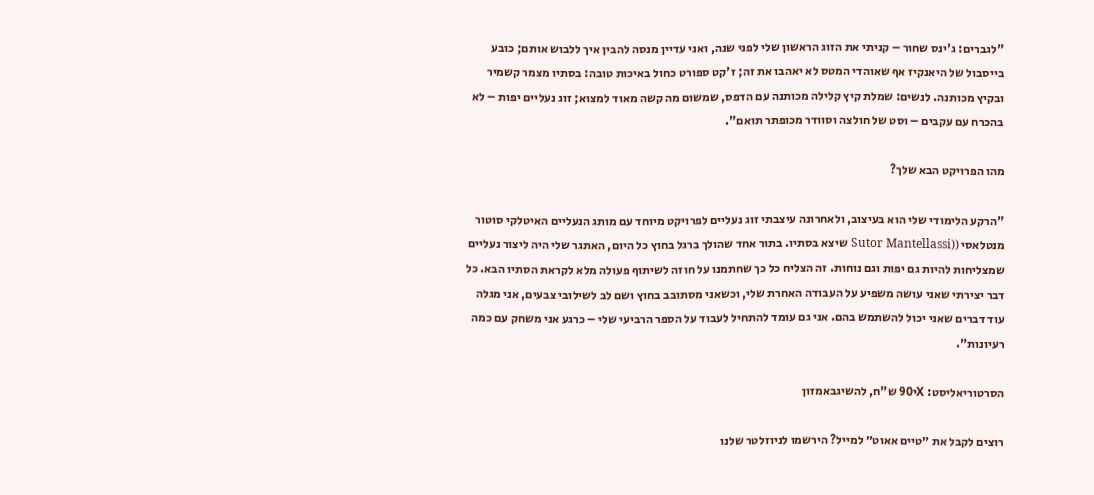"לגברים: ג'ינס שחור – קניתי את הזוג הראשון שלי לפני שנה, ואני עדיין מנסה להבין איך ללבוש אותם; כובע בייסבול של היאנקיז אף שאוהדי המטס לא יאהבו את זה; ז'קט ספורט כחול באיכות טובה: בסתיו מצמר קשמיר ובקיץ מכותנה. לנשים: שמלת קיץ קלילה מכותנה עם הדפס, שמשום מה קשה מאוד למצוא; זוג נעליים יפות – לא בהכרח עם עקבים – וסט של חולצה וסוודר מכופתר תואם".

מהו הפרויקט הבא שלך?

"הרקע הלימודי שלי הוא בעיצוב, ולאחרונה עיצבתי זוג נעליים לפרויקט מיוחד עם מותג הנעליים האיטלקי סוטור מנטלאסי ((Sutor Mantellassi שיצא בסתיו. בתור אחד שהולך ברגל בחוץ כל היום, האתגר שלי היה ליצור נעליים שמצליחות להיות גם יפות וגם נוחות. זה הצליח כל כך שחתמנו על חוזה לשיתוף פעולה מלא לקראת הסתיו הבא. כל דבר יצירתי שאני עושה משפיע על העבודה האחרת שלי, וכשאני מסתובב בחוץ ושם לב לשילובי צבעים, אני מגלה עוד דברים שאני יכול להשתמש בהם. אני גם עומד להתחיל לעבוד על הספר הרביעי שלי – כרגע אני משחק עם כמה רעיונות".

הסרטוריאליסט: Xי90 ש"ח, להשיגבאמזון

רוצים לקבל את ״טיים אאוט״ למייל? הירשמו לניוזלטר שלנו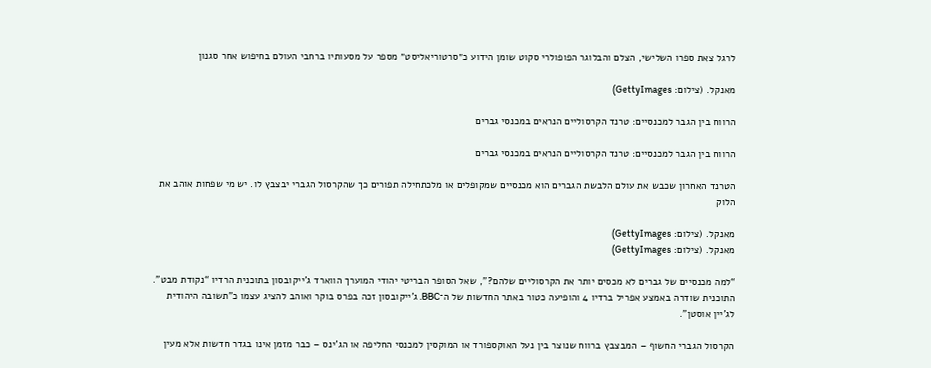לרגל צאת ספרו השלישי, הצלם והבלוגר הפופולרי סקוט שומן הידוע כ״סרטוריאליסט״ מספר על מסעותיו ברחבי העולם בחיפוש אחר סגנון

מאנקל. (צילום: GettyImages)

הרווח בין הגבר למכנסיים: טרנד הקרסוליים הנראים במכנסי גברים

הרווח בין הגבר למכנסיים: טרנד הקרסוליים הנראים במכנסי גברים

הטרנד האחרון שכבש את עולם הלבשת הגברים הוא מכנסיים שמקופלים או מלכתחילה תפורים כך שהקרסול הגברי יבצבץ לו. יש מי שפחות אוהב את הלוק

מאנקל. (צילום: GettyImages)
מאנקל. (צילום: GettyImages)

“למה מכנסיים של גברים לא מכסים יותר את הקרסוליים שלהם?", שאל הסופר הבריטי יהודי המוערך הווארד ג'ייקובסון בתוכנית הרדיו “נקודת מבט". התוכנית שודרה באמצע אפריל ברדיו 4 והופיעה כטור באתר החדשות של ה־BBC. ג'ייקובסון זכה בפרס בוקר ואוהב להציג עצמו כ"תשובה היהודית לג'יין אוסטן".

הקרסול הגברי החשוף – המבצבץ ברווח שנוצר בין נעל האוקספורד או המוקסין למכנסי החליפה או הג'ינס – כבר מזמן אינו בגדר חדשות אלא מעין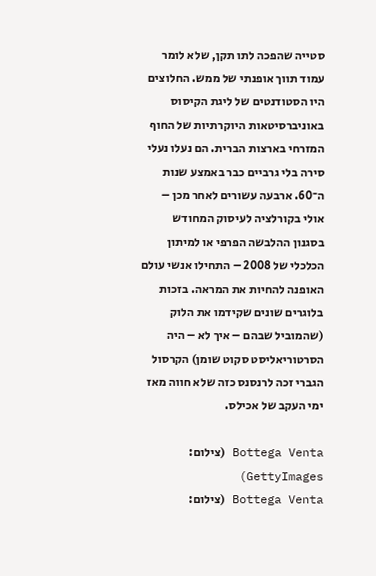סטייה שהפכה לתו תקן, שלא לומר עמוד תווך אופנתי של ממש. החלוצים היו הסטודנטים של ליגת הקיסוס באוניברסיטאות היוקרתיות של החוף המזרחי בארצות הברית. הם נעלו נעלי סירה בלי גרביים כבר באמצע שנות ה־60. ארבעה עשורים לאחר מכן – אולי בקורלציה לעיסוק המחודש בסגנון ההלבשה הפרפי או למיתון הכלכלי של 2008 – התחילו אנשי עולם האופנה להחיות את המראה. בזכות בלוגרים שונים שקידמו את הלוק (שהמוביל שבהם – איך לא – היה הסרטוריאליסט סקוט שומן) הקרסול הגברי זכה לרנסנס כזה שלא חווה מאז ימי העקב של אכילס.

Bottega Venta (צילום: GettyImages)
Bottega Venta (צילום: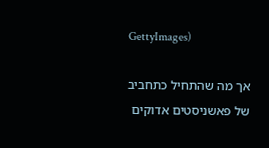GettyImages)

אך מה שהתחיל כתחביב של פאשניסטים אדוקים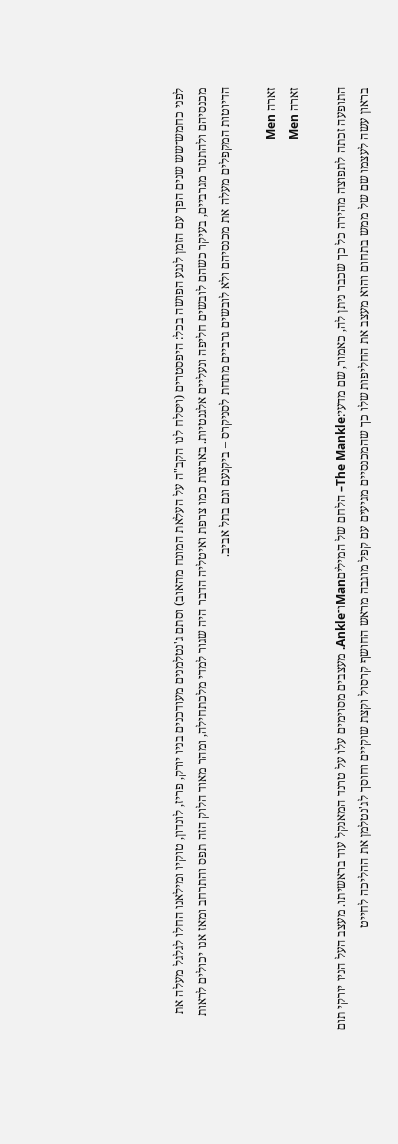לפני כחמש־שש שנים הפך עם הזמן לנגע הפושה בכל: היפסטרים (ויסלח לנו הקב"ה על העלאת המונח מהאוב) וסתם ג'נטלמנים מעודכנים בניו יורק, פריז, לונדון, טוקיו ומילאנו החלו לגלגל מעלה את מכנסיהם ולהתנזר מגרביים, בעיקר כשהם לובשים חליפה ונעליים אלגנטיות. בארצות כמו צרפת ואיטליה הדבר היה שגור למדי מלכתחילה, ומהר מאוד הלוק הזה תפס והתרחב ומאז אנו יכולים לראות הדיוטות המקפלים מעלה את מכנסיהם ולא לובשים גרביים מתחת לסניקרס – ביקנעם וגם בתל אביב.

זארה Men
זארה Men

התופעה זכתה לתפוצה מהירה כל כך שכבר ניתן לה, כאמור, שם מדעי:The Mankle– הלחם של המיליםManו־Ankle. מעצבים מסוימים עלו על טרנד המאנקל עוד בראשיתו. מעצב העל הניו יורקי תום בראון עשה לעצמו שם של ממש בתחום והוא מעצב את החליפות שלו כך שהמכנסיים מגיעים עם קפל מוגבה מראש החושף קרסול וקצת שוקיים וחוסך לג'נטלמן את ההליכה לחייט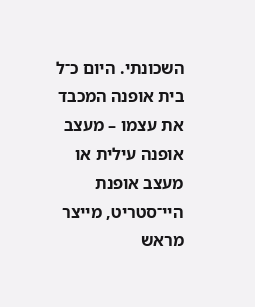השכונתי. היום כ־ל בית אופנה המכבד את עצמו – מעצב אופנה עילית או מעצב אופנת היי־סטריט, מייצר מראש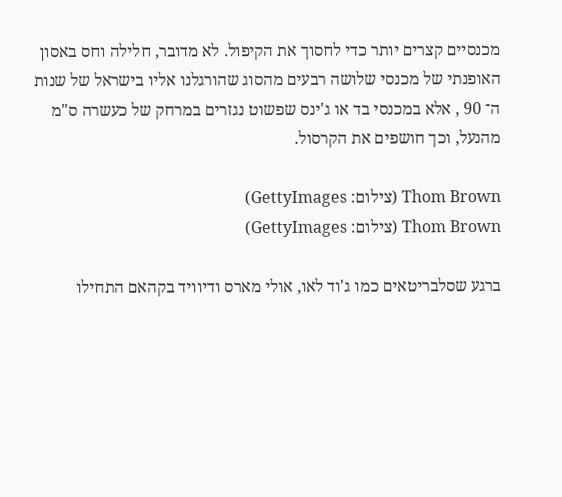מכנסיים קצרים יותר כדי לחסוך את הקיפול. לא מדובר, חלילה וחס באסון האופנתי של מכנסי שלושה רבעים מהסוג שהורגלנו אליו בישראל של שנות ה־ 90 , אלא במכנסי בד או ג'ינס שפשוט נגזרים במרחק של כעשרה ס"מ מהנעל, וכך חושפים את הקרסול.

Thom Brown (צילום: GettyImages)
Thom Brown (צילום: GettyImages)

ברגע שסלבריטאים כמו ג'וד לאו, אולי מארס ודיוויד בקהאם התחילו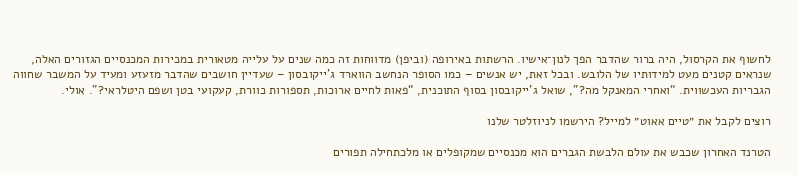לחשוף את הקרסול, היה ברור שהדבר הפך לנון־אישיו. הרשתות באירופה (וביפן) מדווחות זה כמה שנים על עלייה מטאורית במכירות המכנסיים הגזורים האלה, שנראים קטנים מעט למידותיו של הלובש. ובכל זאת, יש אנשים – כמו הסופר הנחשב הווארד ג'ייקובסון – שעדיין חושבים שהדבר מזעזע ומעיד על המשבר שחווה הגבריות העכשווית. “ואחרי המאנקל מה?", שואל ג'ייקובסון בסוף התוכנית, “פאות לחיים ארוכות, תספורות כוורת, קעקועי בטן ושפם היטלראי?". אולי.

רוצים לקבל את ״טיים אאוט״ למייל? הירשמו לניוזלטר שלנו

הטרנד האחרון שכבש את עולם הלבשת הגברים הוא מכנסיים שמקופלים או מלכתחילה תפורים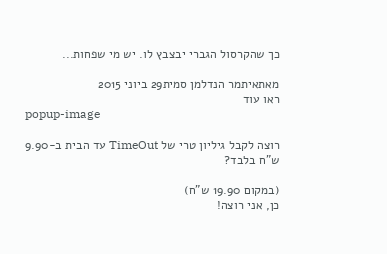כך שהקרסול הגברי יבצבץ לו. יש מי שפחות...

מאתאיתמר הנדלמן סמית29 ביוני 2015
ראו עוד
popup-image

רוצה לקבל גיליון טרי של TimeOut עד הבית ב-9.90 ש"ח בלבד?

(במקום 19.90 ש"ח)
כן, אני רוצה!